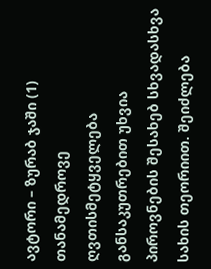ავტორი – ზურაბ ჯაში (1)
თანამედროვე ღვთისმეტყველება განსაკუთრებით უხვია პიროვნების შესახებ სხვადასხვა სახის თეორიით. შეიძლება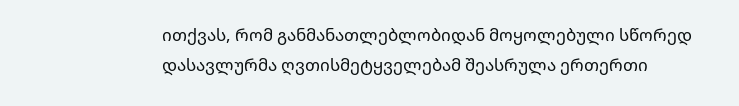ითქვას, რომ განმანათლებლობიდან მოყოლებული სწორედ დასავლურმა ღვთისმეტყველებამ შეასრულა ერთერთი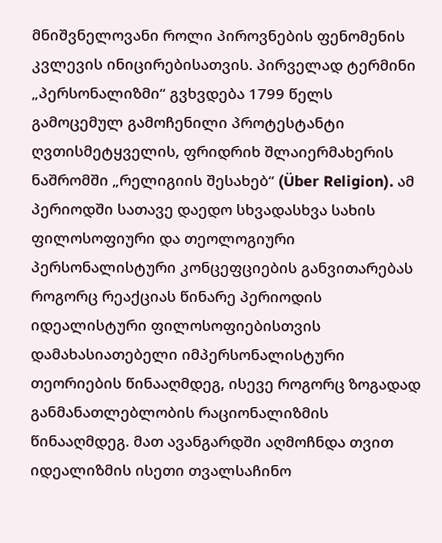მნიშვნელოვანი როლი პიროვნების ფენომენის კვლევის ინიცირებისათვის. პირველად ტერმინი „პერსონალიზმი“ გვხვდება 1799 წელს გამოცემულ გამოჩენილი პროტესტანტი ღვთისმეტყველის, ფრიდრიხ შლაიერმახერის ნაშრომში „რელიგიის შესახებ“ (Über Religion). ამ პერიოდში სათავე დაედო სხვადასხვა სახის ფილოსოფიური და თეოლოგიური პერსონალისტური კონცეფციების განვითარებას როგორც რეაქციას წინარე პერიოდის იდეალისტური ფილოსოფიებისთვის დამახასიათებელი იმპერსონალისტური თეორიების წინააღმდეგ, ისევე როგორც ზოგადად განმანათლებლობის რაციონალიზმის წინააღმდეგ. მათ ავანგარდში აღმოჩნდა თვით იდეალიზმის ისეთი თვალსაჩინო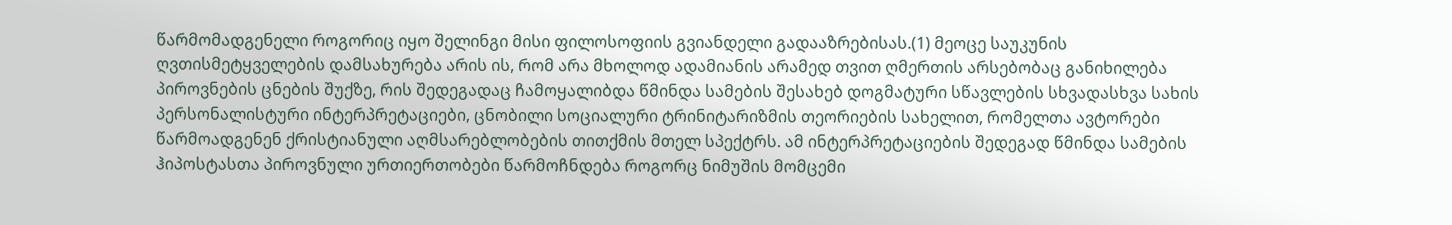წარმომადგენელი როგორიც იყო შელინგი მისი ფილოსოფიის გვიანდელი გადააზრებისას.(1) მეოცე საუკუნის ღვთისმეტყველების დამსახურება არის ის, რომ არა მხოლოდ ადამიანის არამედ თვით ღმერთის არსებობაც განიხილება პიროვნების ცნების შუქზე, რის შედეგადაც ჩამოყალიბდა წმინდა სამების შესახებ დოგმატური სწავლების სხვადასხვა სახის პერსონალისტური ინტერპრეტაციები, ცნობილი სოციალური ტრინიტარიზმის თეორიების სახელით, რომელთა ავტორები წარმოადგენენ ქრისტიანული აღმსარებლობების თითქმის მთელ სპექტრს. ამ ინტერპრეტაციების შედეგად წმინდა სამების ჰიპოსტასთა პიროვნული ურთიერთობები წარმოჩნდება როგორც ნიმუშის მომცემი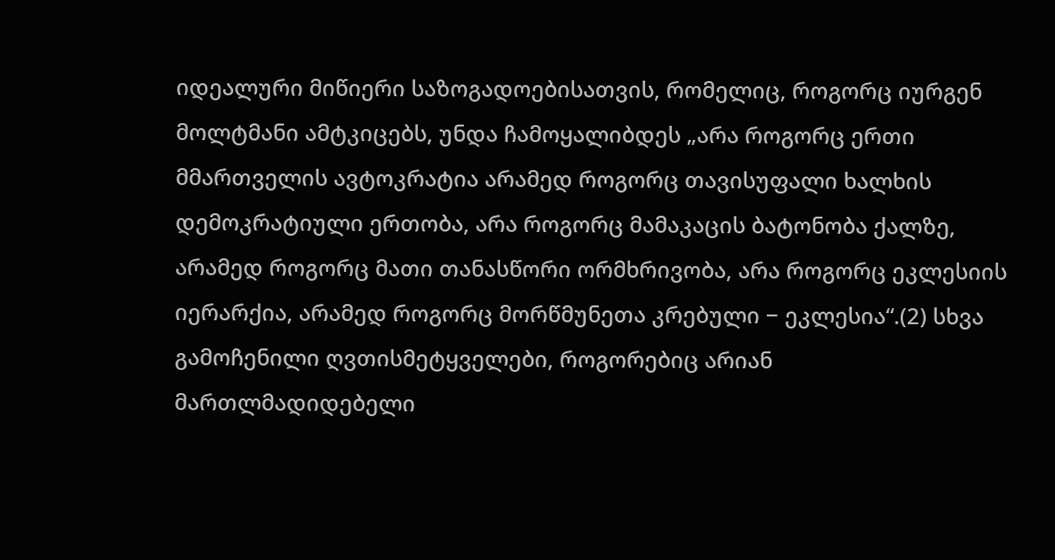იდეალური მიწიერი საზოგადოებისათვის, რომელიც, როგორც იურგენ მოლტმანი ამტკიცებს, უნდა ჩამოყალიბდეს „არა როგორც ერთი მმართველის ავტოკრატია არამედ როგორც თავისუფალი ხალხის დემოკრატიული ერთობა, არა როგორც მამაკაცის ბატონობა ქალზე, არამედ როგორც მათი თანასწორი ორმხრივობა, არა როგორც ეკლესიის იერარქია, არამედ როგორც მორწმუნეთა კრებული − ეკლესია“.(2) სხვა გამოჩენილი ღვთისმეტყველები, როგორებიც არიან მართლმადიდებელი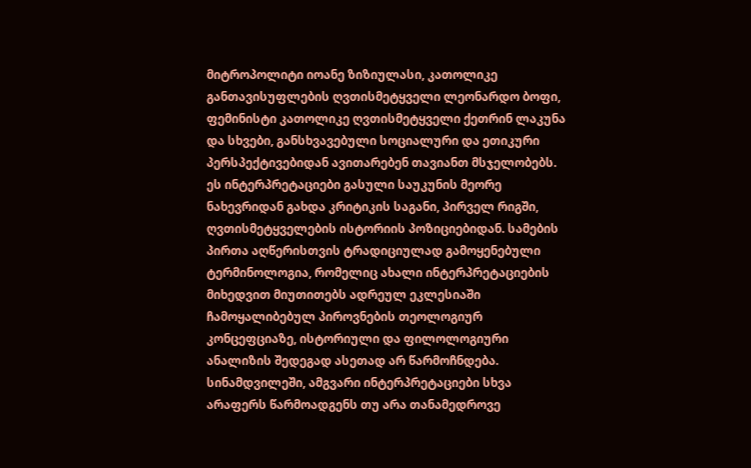მიტროპოლიტი იოანე ზიზიულასი, კათოლიკე განთავისუფლების ღვთისმეტყველი ლეონარდო ბოფი, ფემინისტი კათოლიკე ღვთისმეტყველი ქეთრინ ლაკუნა და სხვები, განსხვავებული სოციალური და ეთიკური პერსპექტივებიდან ავითარებენ თავიანთ მსჯელობებს. ეს ინტერპრეტაციები გასული საუკუნის მეორე ნახევრიდან გახდა კრიტიკის საგანი, პირველ რიგში, ღვთისმეტყველების ისტორიის პოზიციებიდან. სამების პირთა აღწერისთვის ტრადიციულად გამოყენებული ტერმინოლოგია, რომელიც ახალი ინტერპრეტაციების მიხედვით მიუთითებს ადრეულ ეკლესიაში ჩამოყალიბებულ პიროვნების თეოლოგიურ კონცეფციაზე, ისტორიული და ფილოლოგიური ანალიზის შედეგად ასეთად არ წარმოჩნდება. სინამდვილეში, ამგვარი ინტერპრეტაციები სხვა არაფერს წარმოადგენს თუ არა თანამედროვე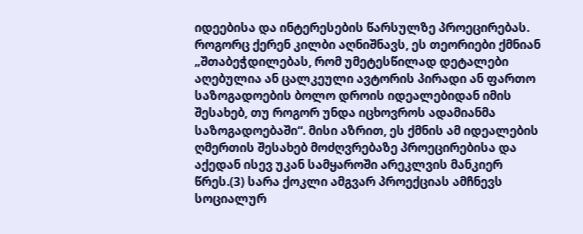იდეებისა და ინტერესების წარსულზე პროეცირებას. როგორც ქერენ კილბი აღნიშნავს, ეს თეორიები ქმნიან „შთაბეჭდილებას, რომ უმეტესწილად დეტალები აღებულია ან ცალკეული ავტორის პირადი ან ფართო საზოგადოების ბოლო დროის იდეალებიდან იმის შესახებ, თუ როგორ უნდა იცხოვროს ადამიანმა საზოგადოებაში“. მისი აზრით, ეს ქმნის ამ იდეალების ღმერთის შესახებ მოძღვრებაზე პროეცირებისა და აქედან ისევ უკან სამყაროში არეკლვის მანკიერ წრეს.(3) სარა ქოკლი ამგვარ პროექციას ამჩნევს სოციალურ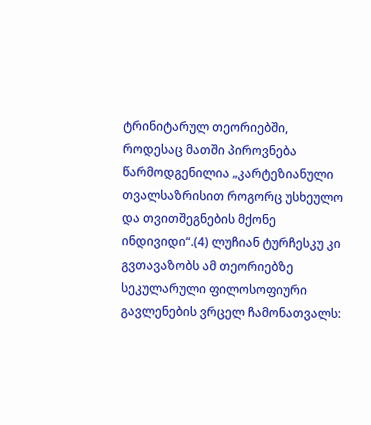ტრინიტარულ თეორიებში, როდესაც მათში პიროვნება წარმოდგენილია „კარტეზიანული თვალსაზრისით როგორც უსხეულო და თვითშეგნების მქონე ინდივიდი“.(4) ლუჩიან ტურჩესკუ კი გვთავაზობს ამ თეორიებზე სეკულარული ფილოსოფიური გავლენების ვრცელ ჩამონათვალს: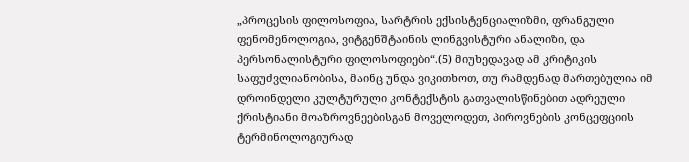„პროცესის ფილოსოფია, სარტრის ექსისტენციალიზმი, ფრანგული ფენომენოლოგია, ვიტგენშტაინის ლინგვისტური ანალიზი, და პერსონალისტური ფილოსოფიები“.(5) მიუხედავად ამ კრიტიკის საფუძვლიანობისა, მაინც უნდა ვიკითხოთ, თუ რამდენად მართებულია იმ დროინდელი კულტურული კონტექსტის გათვალისწინებით ადრეული ქრისტიანი მოაზროვნეებისგან მოველოდეთ, პიროვნების კონცეფციის ტერმინოლოგიურად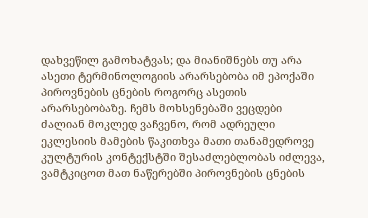დახვეწილ გამოხატვას; და მიანიშნებს თუ არა ასეთი ტერმინოლოგიის არარსებობა იმ ეპოქაში პიროვნების ცნების როგორც ასეთის არარსებობაზე. ჩემს მოხსენებაში ვეცდები ძალიან მოკლედ ვაჩვენო, რომ ადრეული ეკლესიის მამების წაკითხვა მათი თანამედროვე კულტურის კონტექსტში შესაძლებლობას იძლევა, ვამტკიცოთ მათ ნაწერებში პიროვნების ცნების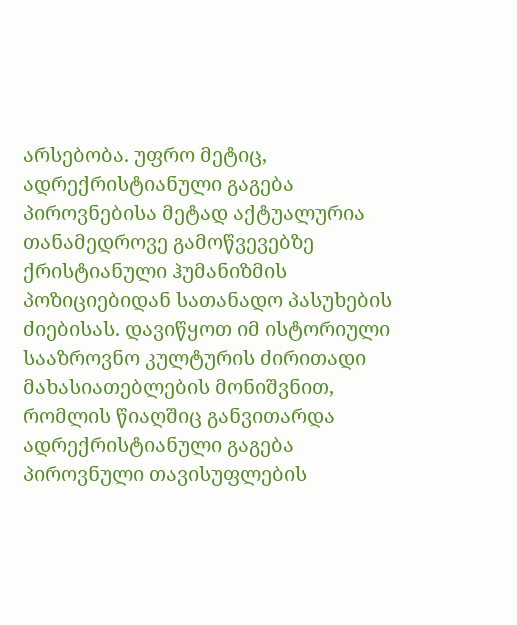არსებობა. უფრო მეტიც, ადრექრისტიანული გაგება პიროვნებისა მეტად აქტუალურია თანამედროვე გამოწვევებზე ქრისტიანული ჰუმანიზმის პოზიციებიდან სათანადო პასუხების ძიებისას. დავიწყოთ იმ ისტორიული სააზროვნო კულტურის ძირითადი მახასიათებლების მონიშვნით, რომლის წიაღშიც განვითარდა ადრექრისტიანული გაგება პიროვნული თავისუფლების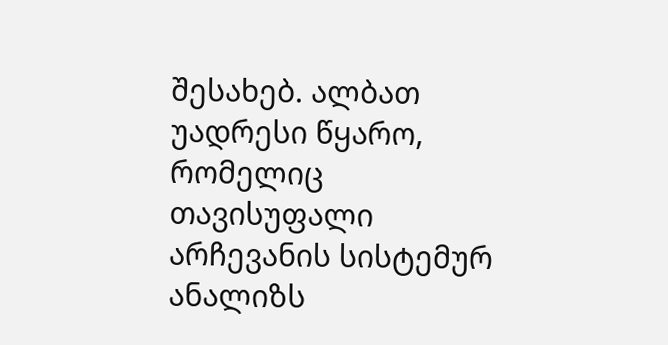შესახებ. ალბათ უადრესი წყარო, რომელიც თავისუფალი არჩევანის სისტემურ ანალიზს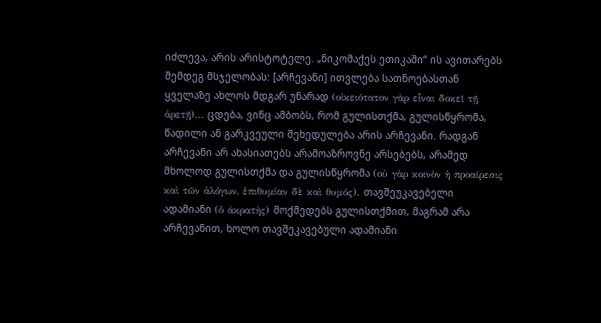იძლევა, არის არისტოტელე. „ნიკომაქეს ეთიკაში“ ის ავითარებს შემდეგ მსჯელობას: [არჩევანი] ითვლება სათნოებასთან ყველაზე ახლოს მდგარ უნარად (οἰκειότατον γὰρ εἶναι δοκεῖ τῇ ἀρετῇ)… ცდება, ვინც ამბობს, რომ გულისთქმა, გულისწყრომა, წადილი ან გარკვეული შეხედულება არის არჩევანი. რადგან არჩევანი არ ახასიათებს არამოაზროვნე არსებებს, არამედ მხოლოდ გულისთქმა და გულისწყრომა (οὐ γὰρ κοινὸν ἡ προαίρεσις καὶ τῶν ἀλόγων, ἐπιθυμίαν δὲ καὶ θυμός). თავშეუკავებელი ადამიანი (ὁ ἀκρατὴς) მოქმედებს გულისთქმით, მაგრამ არა არჩევანით, ხოლო თავშეკავებული ადამიანი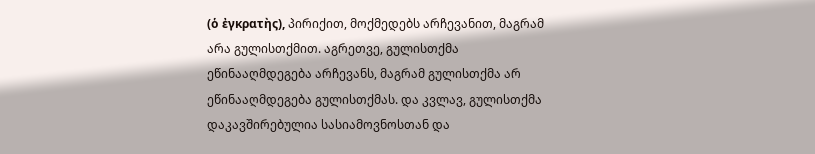(ὁ ἐγκρατὴς), პირიქით, მოქმედებს არჩევანით, მაგრამ არა გულისთქმით. აგრეთვე, გულისთქმა ეწინააღმდეგება არჩევანს, მაგრამ გულისთქმა არ ეწინააღმდეგება გულისთქმას. და კვლავ, გულისთქმა დაკავშირებულია სასიამოვნოსთან და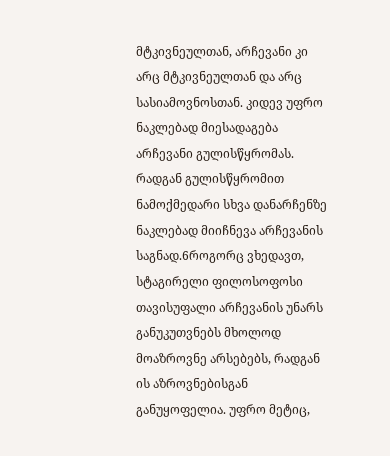მტკივნეულთან, არჩევანი კი არც მტკივნეულთან და არც სასიამოვნოსთან. კიდევ უფრო ნაკლებად მიესადაგება არჩევანი გულისწყრომას. რადგან გულისწყრომით ნამოქმედარი სხვა დანარჩენზე ნაკლებად მიიჩნევა არჩევანის საგნად.6როგორც ვხედავთ, სტაგირელი ფილოსოფოსი თავისუფალი არჩევანის უნარს განუკუთვნებს მხოლოდ მოაზროვნე არსებებს, რადგან ის აზროვნებისგან განუყოფელია. უფრო მეტიც,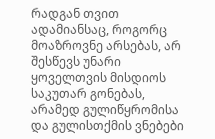რადგან თვით ადამიანსაც, როგორც მოაზროვნე არსებას, არ შესწევს უნარი ყოველთვის მისდიოს საკუთარ გონებას, არამედ გულიწყრომისა და გულისთქმის ვნებები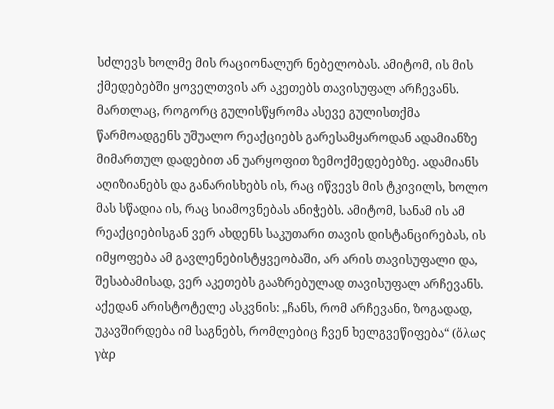სძლევს ხოლმე მის რაციონალურ ნებელობას. ამიტომ, ის მის ქმედებებში ყოველთვის არ აკეთებს თავისუფალ არჩევანს. მართლაც, როგორც გულისწყრომა ასევე გულისთქმა წარმოადგენს უშუალო რეაქციებს გარესამყაროდან ადამიანზე მიმართულ დადებით ან უარყოფით ზემოქმედებებზე. ადამიანს აღიზიანებს და განარისხებს ის, რაც იწვევს მის ტკივილს, ხოლო მას სწადია ის, რაც სიამოვნებას ანიჭებს. ამიტომ, სანამ ის ამ რეაქციებისგან ვერ ახდენს საკუთარი თავის დისტანცირებას, ის იმყოფება ამ გავლენებისტყვეობაში, არ არის თავისუფალი და, შესაბამისად, ვერ აკეთებს გააზრებულად თავისუფალ არჩევანს. აქედან არისტოტელე ასკვნის: „ჩანს, რომ არჩევანი, ზოგადად, უკავშირდება იმ საგნებს, რომლებიც ჩვენ ხელგვეწიფება“ (ὅλως γὰρ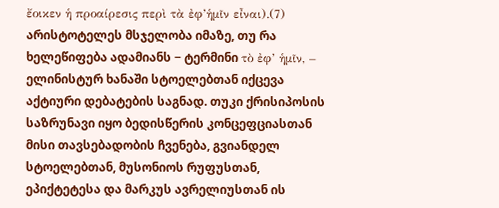ἔοικεν ἡ προαίρεσις περὶ τὰ ἐφ’ἡμῖν εἶναι).(7) არისტოტელეს მსჯელობა იმაზე, თუ რა ხელეწიფება ადამიანს − ტერმინი τὸ ἐφ’ ἡμῖν, – ელინისტურ ხანაში სტოელებთან იქცევა აქტიური დებატების საგნად. თუკი ქრისიპოსის საზრუნავი იყო ბედისწერის კონცეფციასთან მისი თავსებადობის ჩვენება, გვიანდელ სტოელებთან, მუსონიოს რუფუსთან, ეპიქტეტესა და მარკუს ავრელიუსთან ის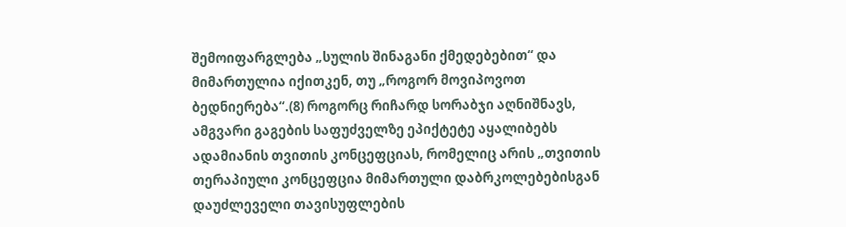შემოიფარგლება „სულის შინაგანი ქმედებებით“ და მიმართულია იქითკენ, თუ „როგორ მოვიპოვოთ ბედნიერება“.(8) როგორც რიჩარდ სორაბჯი აღნიშნავს, ამგვარი გაგების საფუძველზე ეპიქტეტე აყალიბებს ადამიანის თვითის კონცეფციას, რომელიც არის „თვითის თერაპიული კონცეფცია მიმართული დაბრკოლებებისგან დაუძლეველი თავისუფლების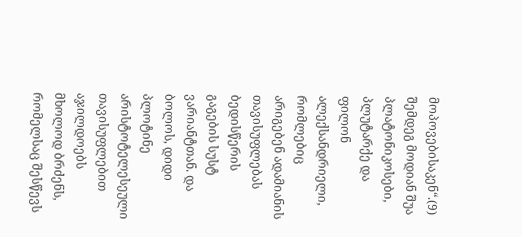მოპოვებისაკენ“.(9) შემდეგ მოდიან შუა პლატონიკოსები, პლუტარქე და ფილონ ალექსანდრიელი, რომლებიც არიგებენ ადამიანის თავისუფლებას ბედისწერის გაგების სუსტ ვარიანტთან. და ბოლოს, დიდი პლოტინე არისტოტელესეული თავისუფლებით აჯილდოებს მხოლოდ ბრძენს, რომელსაც შესწევს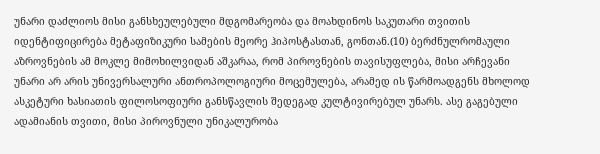უნარი დაძლიოს მისი განსხეულებული მდგომარეობა და მოახდინოს საკუთარი თვითის იდენტიფიცირება მეტაფიზიკური სამების მეორე ჰიპოსტასთან, გონთან.(10) ბერძნულრომაული აზროვნების ამ მოკლე მიმოხილვიდან აშკარაა, რომ პიროვნების თავისუფლება, მისი არჩევანი უნარი არ არის უნივერსალური ანთროპოლოგიური მოცემულება, არამედ ის წარმოადგენს მხოლოდ ასკეტური ხასიათის ფილოსოფიური განსწავლის შედეგად კულტივირებულ უნარს. ასე გაგებული ადამიანის თვითი, მისი პიროვნული უნიკალურობა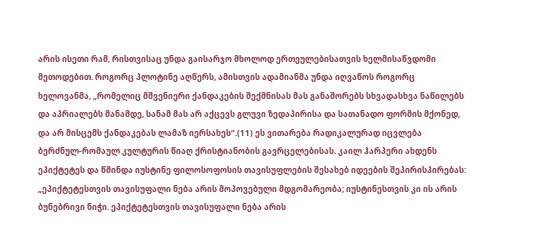არის ისეთი რამ, რისთვისაც უნდა გაისარჯო მხოლოდ ერთეულებისათვის ხელმისაწვდომი მეთოდებით. როგორც პლოტინე აღწერს, ამისთვის ადამიანმა უნდა იღვაწოს როგორც ხელოვანმა, „რომელიც მშვენიერი ქანდაკების შექმნისას მას განაშორებს სხვადასხვა ნაწილებს და აპრიალებს მანამდე, სანამ მას არ აქცევს გლუვი ზედაპირისა და სათანადო ფორმის მქონედ, და არ მისცემს ქანდაკებას ლამაზ იერსახეს“.(11) ეს ვითარება რადიკალურად იცვლება ბერძნულ-რომაულ კულტურის წიაღ ქრისტიანობის გავრცელებისას. კაილ ჰარპერი ახდენს ეპიქტეტეს და წმინდა იუსტინე ფილოსოფოსის თავისუფლების შესახებ იდეების შეპირისპირებას: „ეპიქტეტესთვის თავისუფალი ნება არის მოპოვებული მდგომარეობა; იუსტინესთვის კი ის არის ბუნებრივი ნიჭი. ეპიქტეტესთვის თავისუფალი ნება არის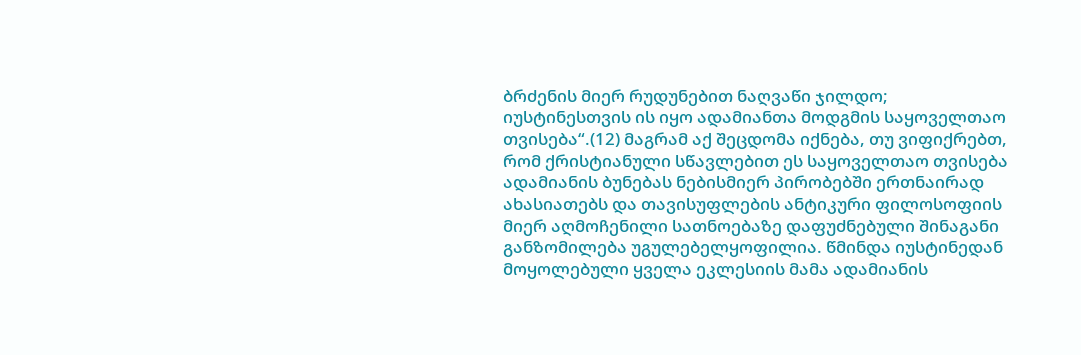ბრძენის მიერ რუდუნებით ნაღვაწი ჯილდო; იუსტინესთვის ის იყო ადამიანთა მოდგმის საყოველთაო თვისება“.(12) მაგრამ აქ შეცდომა იქნება, თუ ვიფიქრებთ, რომ ქრისტიანული სწავლებით ეს საყოველთაო თვისება ადამიანის ბუნებას ნებისმიერ პირობებში ერთნაირად ახასიათებს და თავისუფლების ანტიკური ფილოსოფიის მიერ აღმოჩენილი სათნოებაზე დაფუძნებული შინაგანი განზომილება უგულებელყოფილია. წმინდა იუსტინედან მოყოლებული ყველა ეკლესიის მამა ადამიანის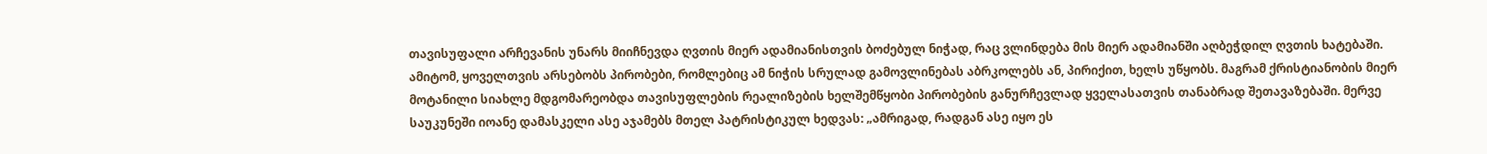თავისუფალი არჩევანის უნარს მიიჩნევდა ღვთის მიერ ადამიანისთვის ბოძებულ ნიჭად, რაც ვლინდება მის მიერ ადამიანში აღბეჭდილ ღვთის ხატებაში. ამიტომ, ყოველთვის არსებობს პირობები, რომლებიც ამ ნიჭის სრულად გამოვლინებას აბრკოლებს ან, პირიქით, ხელს უწყობს. მაგრამ ქრისტიანობის მიერ მოტანილი სიახლე მდგომარეობდა თავისუფლების რეალიზების ხელშემწყობი პირობების განურჩევლად ყველასათვის თანაბრად შეთავაზებაში. მერვე საუკუნეში იოანე დამასკელი ასე აჯამებს მთელ პატრისტიკულ ხედვას: „ამრიგად, რადგან ასე იყო ეს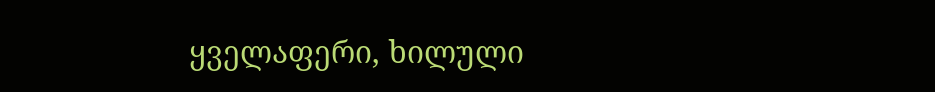ყველაფერი, ხილული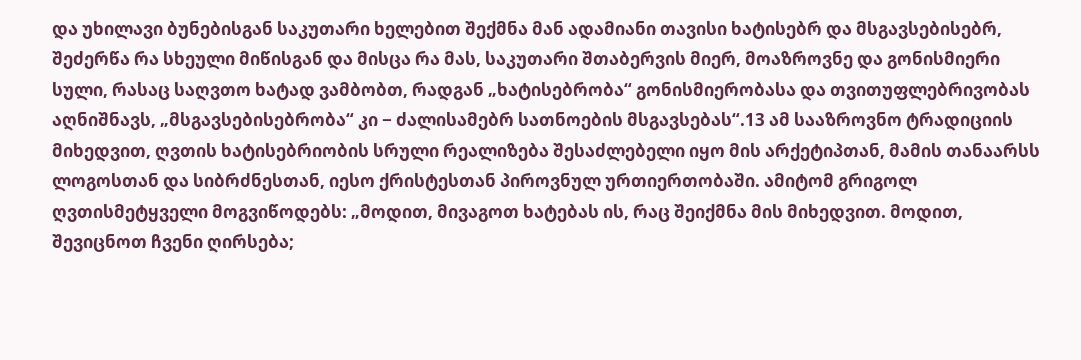და უხილავი ბუნებისგან საკუთარი ხელებით შექმნა მან ადამიანი თავისი ხატისებრ და მსგავსებისებრ, შეძერწა რა სხეული მიწისგან და მისცა რა მას, საკუთარი შთაბერვის მიერ, მოაზროვნე და გონისმიერი სული, რასაც საღვთო ხატად ვამბობთ, რადგან „ხატისებრობა“ გონისმიერობასა და თვითუფლებრივობას აღნიშნავს, „მსგავსებისებრობა“ კი − ძალისამებრ სათნოების მსგავსებას“.13 ამ სააზროვნო ტრადიციის მიხედვით, ღვთის ხატისებრიობის სრული რეალიზება შესაძლებელი იყო მის არქეტიპთან, მამის თანაარსს ლოგოსთან და სიბრძნესთან, იესო ქრისტესთან პიროვნულ ურთიერთობაში. ამიტომ გრიგოლ ღვთისმეტყველი მოგვიწოდებს: „მოდით, მივაგოთ ხატებას ის, რაც შეიქმნა მის მიხედვით. მოდით, შევიცნოთ ჩვენი ღირსება;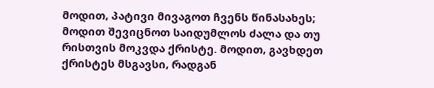მოდით, პატივი მივაგოთ ჩვენს წინასახეს; მოდით შევიცნოთ საიდუმლოს ძალა და თუ რისთვის მოკვდა ქრისტე. მოდით, გავხდეთ ქრისტეს მსგავსი, რადგან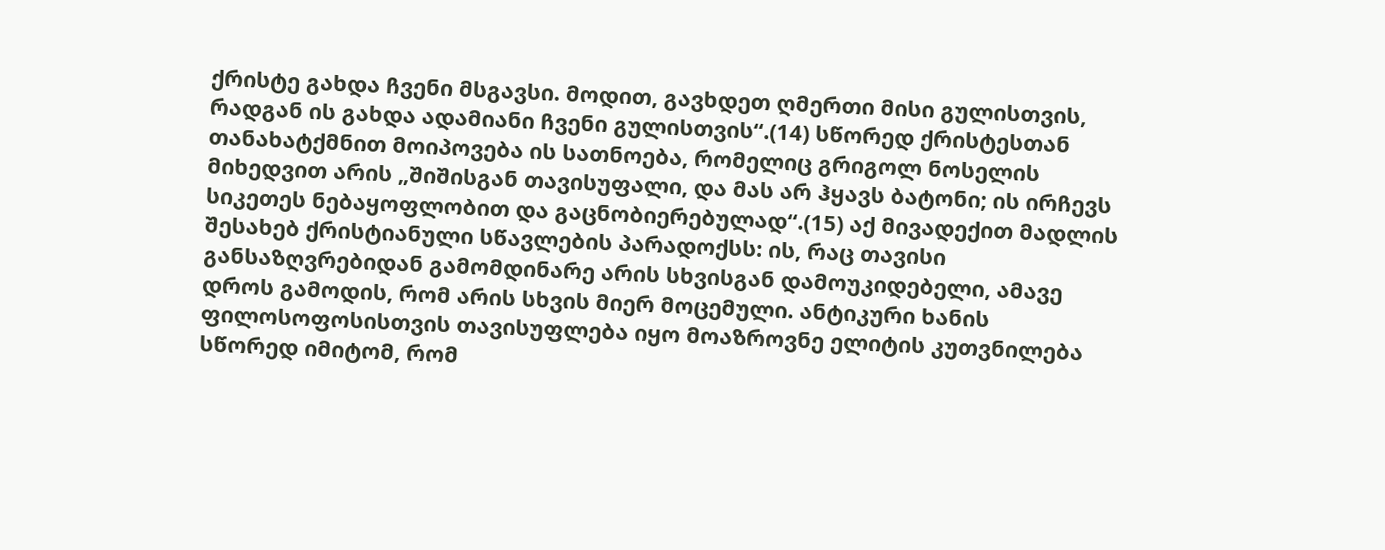ქრისტე გახდა ჩვენი მსგავსი. მოდით, გავხდეთ ღმერთი მისი გულისთვის, რადგან ის გახდა ადამიანი ჩვენი გულისთვის“.(14) სწორედ ქრისტესთან თანახატქმნით მოიპოვება ის სათნოება, რომელიც გრიგოლ ნოსელის მიხედვით არის „შიშისგან თავისუფალი, და მას არ ჰყავს ბატონი; ის ირჩევს სიკეთეს ნებაყოფლობით და გაცნობიერებულად“.(15) აქ მივადექით მადლის შესახებ ქრისტიანული სწავლების პარადოქსს: ის, რაც თავისი განსაზღვრებიდან გამომდინარე არის სხვისგან დამოუკიდებელი, ამავე დროს გამოდის, რომ არის სხვის მიერ მოცემული. ანტიკური ხანის ფილოსოფოსისთვის თავისუფლება იყო მოაზროვნე ელიტის კუთვნილება სწორედ იმიტომ, რომ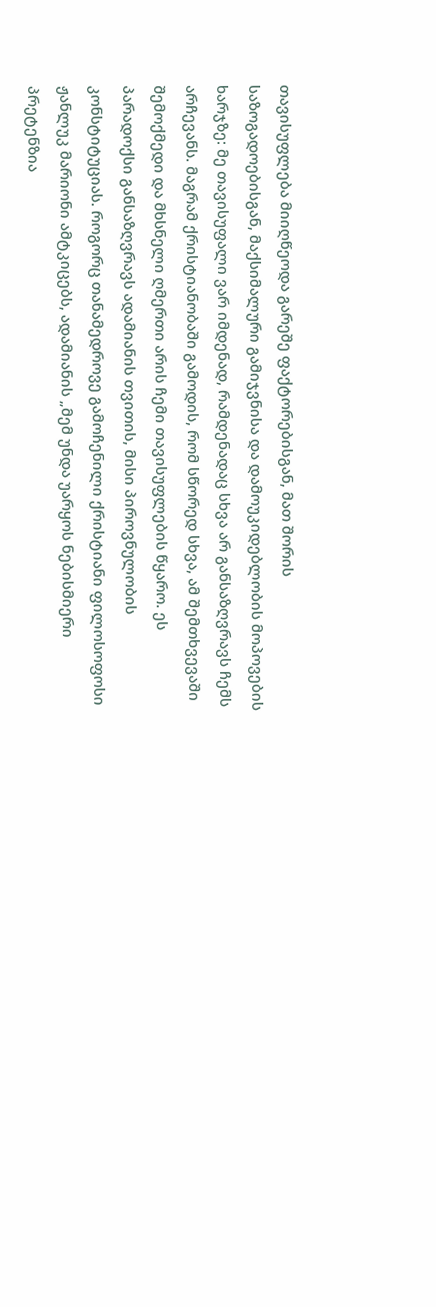თავისუფლება მიიღწეოდა გარეშე ფაქტორებისგან, მათ შორის საზოგადოებისგან, მაქსიმალური გამიჯვნისა და დამოუკიდებლობის მოპოვების ხარჯზე: მე თავისუფალი ვარ იმდენად, რამდენადაც სხვა არ განსაზღვრავს ჩემს არჩევანს. მაგრამ ქრისტიანობაში გამოდის, რომ სწორედ სხვა, ამ შემთხვევაში შემოქმედი და მხსნელი ღმერთი არის ჩემი თავისუფლების წყარო. ეს პარადოქსი განსაზღვრავს ადამიანის თვითის, მისი პიროვნულობის კონსტიტუციას. როგორც თანამედროვე გამოჩენილი ქრისტიანი ფილოსოფოსი ჟანლუკ მარიონი ამტკიცებს, ადამიანის „მემ უნდა უარყოს ნებისმიერი პრეტენზია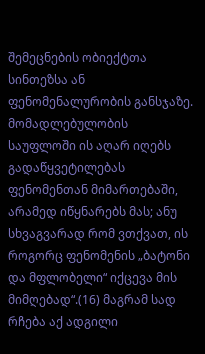შემეცნების ობიექტთა სინთეზსა ან ფენომენალურობის განსჯაზე. მომადლებულობის საუფლოში ის აღარ იღებს გადაწყვეტილებას ფენომენთან მიმართებაში, არამედ იწყნარებს მას; ანუ სხვაგვარად რომ ვთქვათ, ის როგორც ფენომენის „ბატონი და მფლობელი“ იქცევა მის მიმღებად“.(16) მაგრამ სად რჩება აქ ადგილი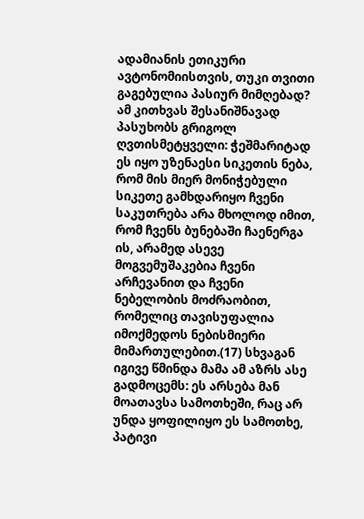ადამიანის ეთიკური ავტონომიისთვის, თუკი თვითი გაგებულია პასიურ მიმღებად? ამ კითხვას შესანიშნავად პასუხობს გრიგოლ ღვთისმეტყველი: ჭეშმარიტად ეს იყო უზენაესი სიკეთის ნება, რომ მის მიერ მონიჭებული სიკეთე გამხდარიყო ჩვენი საკუთრება არა მხოლოდ იმით, რომ ჩვენს ბუნებაში ჩაენერგა ის, არამედ ასევე მოგვემუშაკებია ჩვენი არჩევანით და ჩვენი ნებელობის მოძრაობით, რომელიც თავისუფალია იმოქმედოს ნებისმიერი მიმართულებით.(17) სხვაგან იგივე წმინდა მამა ამ აზრს ასე გადმოცემს: ეს არსება მან მოათავსა სამოთხეში, რაც არ უნდა ყოფილიყო ეს სამოთხე, პატივი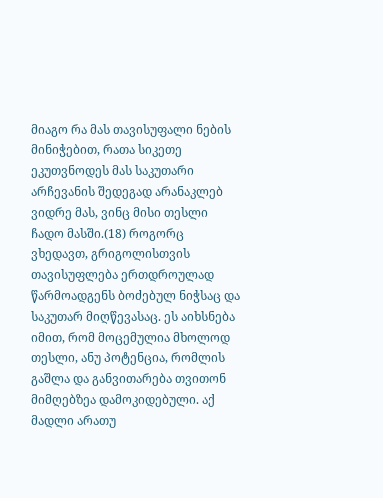მიაგო რა მას თავისუფალი ნების მინიჭებით, რათა სიკეთე ეკუთვნოდეს მას საკუთარი არჩევანის შედეგად არანაკლებ ვიდრე მას, ვინც მისი თესლი ჩადო მასში.(18) როგორც ვხედავთ, გრიგოლისთვის თავისუფლება ერთდროულად წარმოადგენს ბოძებულ ნიჭსაც და საკუთარ მიღწევასაც. ეს აიხსნება იმით, რომ მოცემულია მხოლოდ თესლი, ანუ პოტენცია, რომლის გაშლა და განვითარება თვითონ მიმღებზეა დამოკიდებული. აქ მადლი არათუ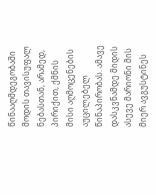წინააღმდეგობაში მოდის თავისუფალ ნებასთან, არამედ, პირიქით, ქმნის მისი აღმოცენების აუცილებელ წინაპირობას. ამავე დასკვნამდე მიდის ასევე მარიონი მის მიერ ავგუსტინეს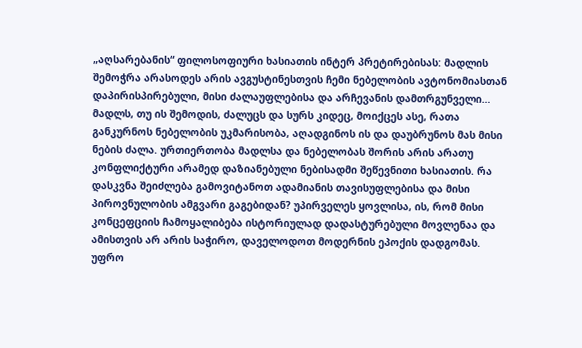„აღსარებანის“ ფილოსოფიური ხასიათის ინტერ პრეტირებისას: მადლის შემოჭრა არასოდეს არის ავგუსტინესთვის ჩემი ნებელობის ავტონომიასთან დაპირისპირებული, მისი ძალაუფლებისა და არჩევანის დამთრგუნველი… მადლს, თუ ის შემოდის, ძალუცს და სურს კიდეც, მოიქცეს ასე, რათა განკურნოს ნებელობის უკმარისობა, აღადგინოს ის და დაუბრუნოს მას მისი ნების ძალა. ურთიერთობა მადლსა და ნებელობას შორის არის არათუ კონფლიქტური არამედ დაზიანებული ნებისადმი შეწევნითი ხასიათის. რა დასკვნა შეიძლება გამოვიტანოთ ადამიანის თავისუფლებისა და მისი პიროვნულობის ამგვარი გაგებიდან? უპირველეს ყოვლისა, ის, რომ მისი კონცეფციის ჩამოყალიბება ისტორიულად დადასტურებული მოვლენაა და ამისთვის არ არის საჭირო, დაველოდოთ მოდერნის ეპოქის დადგომას. უფრო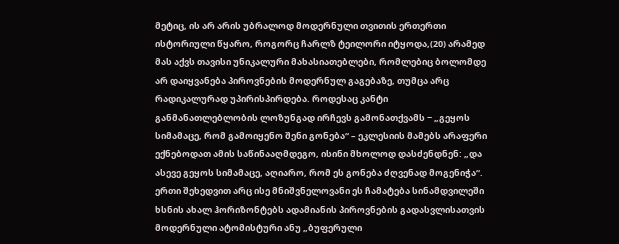მეტიც, ის არ არის უბრალოდ მოდერნული თვითის ერთერთი ისტორიული წყარო, როგორც ჩარლზ ტეილორი იტყოდა,(20) არამედ მას აქვს თავისი უნიკალური მახასიათებლები, რომლებიც ბოლომდე არ დაიყვანება პიროვნების მოდერნულ გაგებაზე, თუმცა არც რადიკალურად უპირისპირდება. როდესაც კანტი განმანათლებლობის ლოზუნგად ირჩევს გამონათქვამს − „გეყოს სიმამაცე, რომ გამოიყენო შენი გონება“ – ეკლესიის მამებს არაფერი ექნებოდათ ამის საწინააღმდეგო, ისინი მხოლოდ დასძენდნენ: „და ასევე გეყოს სიმამაცე, აღიარო, რომ ეს გონება ძღვენად მოგენიჭა“. ერთი შეხედვით არც ისე მნიშვნელოვანი ეს ჩამატება სინამდვილეში ხსნის ახალ ჰორიზონტებს ადამიანის პიროვნების გადასვლისათვის მოდერნული ატომისტური ანუ „ბუფერული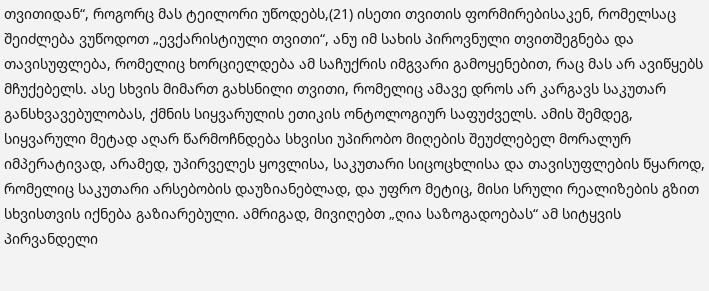თვითიდან“, როგორც მას ტეილორი უწოდებს,(21) ისეთი თვითის ფორმირებისაკენ, რომელსაც შეიძლება ვუწოდოთ „ევქარისტიული თვითი“, ანუ იმ სახის პიროვნული თვითშეგნება და თავისუფლება, რომელიც ხორციელდება ამ საჩუქრის იმგვარი გამოყენებით, რაც მას არ ავიწყებს მჩუქებელს. ასე სხვის მიმართ გახსნილი თვითი, რომელიც ამავე დროს არ კარგავს საკუთარ განსხვავებულობას, ქმნის სიყვარულის ეთიკის ონტოლოგიურ საფუძველს. ამის შემდეგ, სიყვარული მეტად აღარ წარმოჩნდება სხვისი უპირობო მიღების შეუძლებელ მორალურ იმპერატივად, არამედ, უპირველეს ყოვლისა, საკუთარი სიცოცხლისა და თავისუფლების წყაროდ, რომელიც საკუთარი არსებობის დაუზიანებლად, და უფრო მეტიც, მისი სრული რეალიზების გზით სხვისთვის იქნება გაზიარებული. ამრიგად, მივიღებთ „ღია საზოგადოებას“ ამ სიტყვის პირვანდელი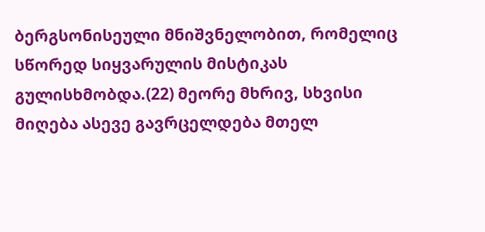ბერგსონისეული მნიშვნელობით, რომელიც სწორედ სიყვარულის მისტიკას გულისხმობდა.(22) მეორე მხრივ, სხვისი მიღება ასევე გავრცელდება მთელ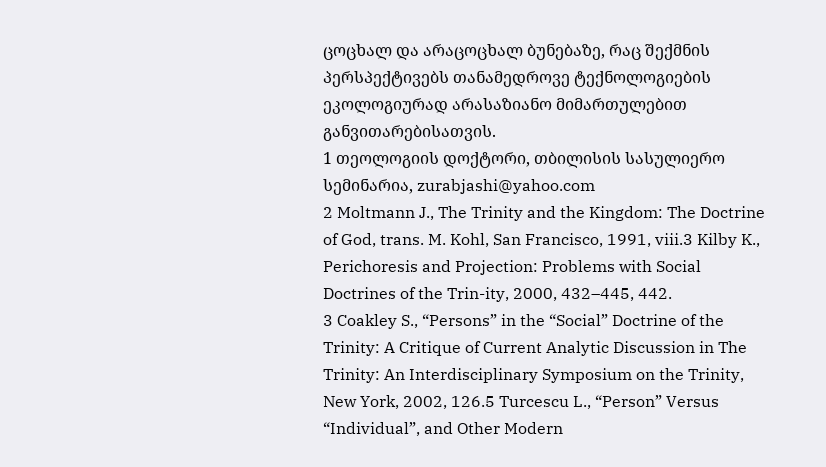ცოცხალ და არაცოცხალ ბუნებაზე, რაც შექმნის პერსპექტივებს თანამედროვე ტექნოლოგიების ეკოლოგიურად არასაზიანო მიმართულებით განვითარებისათვის.
1 თეოლოგიის დოქტორი, თბილისის სასულიერო სემინარია, zurabjashi@yahoo.com
2 Moltmann J., The Trinity and the Kingdom: The Doctrine of God, trans. M. Kohl, San Francisco, 1991, viii.3 Kilby K., Perichoresis and Projection: Problems with Social Doctrines of the Trin-ity, 2000, 432–445, 442.
3 Coakley S., “Persons” in the “Social” Doctrine of the Trinity: A Critique of Current Analytic Discussion in The Trinity: An Interdisciplinary Symposium on the Trinity, New York, 2002, 126.5 Turcescu L., “Person” Versus “Individual”, and Other Modern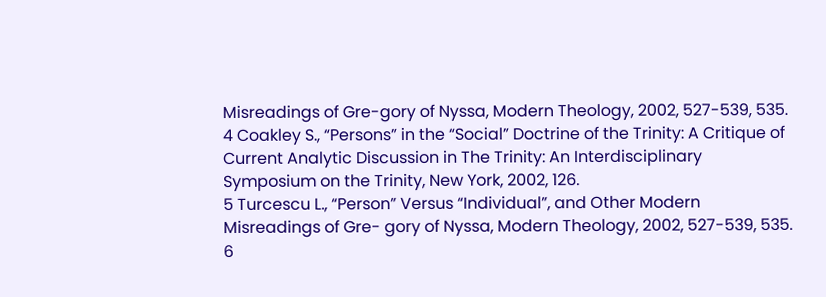Misreadings of Gre-gory of Nyssa, Modern Theology, 2002, 527-539, 535.
4 Coakley S., “Persons” in the “Social” Doctrine of the Trinity: A Critique of Current Analytic Discussion in The Trinity: An Interdisciplinary Symposium on the Trinity, New York, 2002, 126.
5 Turcescu L., “Person” Versus “Individual”, and Other Modern Misreadings of Gre- gory of Nyssa, Modern Theology, 2002, 527-539, 535.
6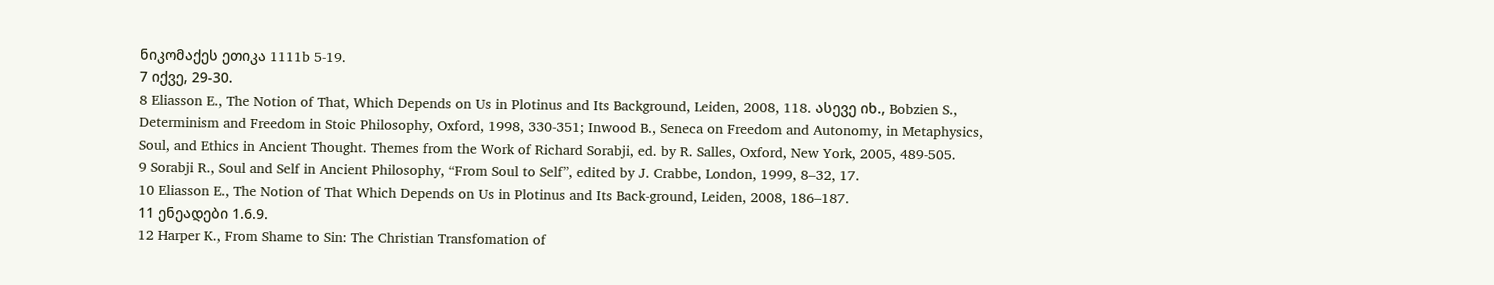ნიკომაქეს ეთიკა 1111b 5-19.
7 იქვე, 29-30.
8 Eliasson E., The Notion of That, Which Depends on Us in Plotinus and Its Background, Leiden, 2008, 118. ასევე იხ., Bobzien S., Determinism and Freedom in Stoic Philosophy, Oxford, 1998, 330-351; Inwood B., Seneca on Freedom and Autonomy, in Metaphysics, Soul, and Ethics in Ancient Thought. Themes from the Work of Richard Sorabji, ed. by R. Salles, Oxford, New York, 2005, 489-505.
9 Sorabji R., Soul and Self in Ancient Philosophy, “From Soul to Self”, edited by J. Crabbe, London, 1999, 8–32, 17.
10 Eliasson E., The Notion of That Which Depends on Us in Plotinus and Its Back-ground, Leiden, 2008, 186–187.
11 ენეადები 1.6.9.
12 Harper K., From Shame to Sin: The Christian Transfomation of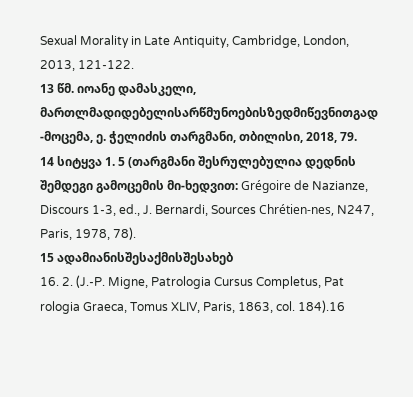Sexual Morality in Late Antiquity, Cambridge, London, 2013, 121-122.
13 წმ. იოანე დამასკელი, მართლმადიდებელისარწმუნოებისზედმიწევნითგად -მოცემა, ე. ჭელიძის თარგმანი, თბილისი, 2018, 79.
14 სიტყვა 1. 5 (თარგმანი შესრულებულია დედნის შემდეგი გამოცემის მი-ხედვით: Grégoire de Nazianze, Discours 1-3, ed., J. Bernardi, Sources Chrétien-nes, N247, Paris, 1978, 78).
15 ადამიანისშესაქმისშესახებ
16. 2. (J.-P. Migne, Patrologia Cursus Completus, Pat rologia Graeca, Tomus XLIV, Paris, 1863, col. 184).16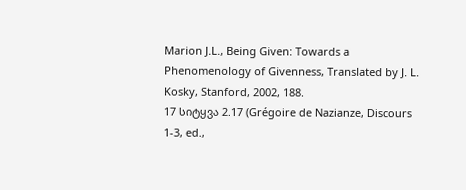Marion J.L., Being Given: Towards a Phenomenology of Givenness, Translated by J. L. Kosky, Stanford, 2002, 188.
17 სიტყვა 2.17 (Grégoire de Nazianze, Discours 1-3, ed.,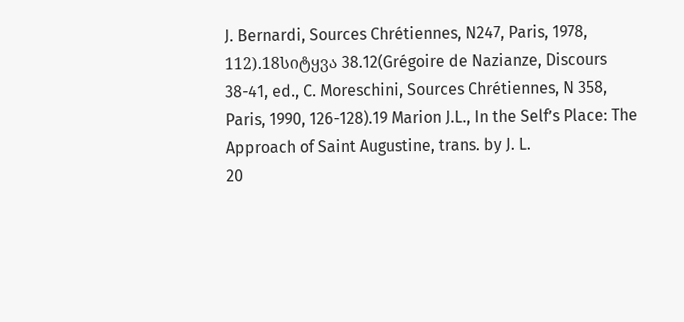J. Bernardi, Sources Chrétiennes, N247, Paris, 1978, 112).18სიტყვა 38.12(Grégoire de Nazianze, Discours 38-41, ed., C. Moreschini, Sources Chrétiennes, N 358, Paris, 1990, 126-128).19 Marion J.L., In the Self’s Place: The Approach of Saint Augustine, trans. by J. L.
20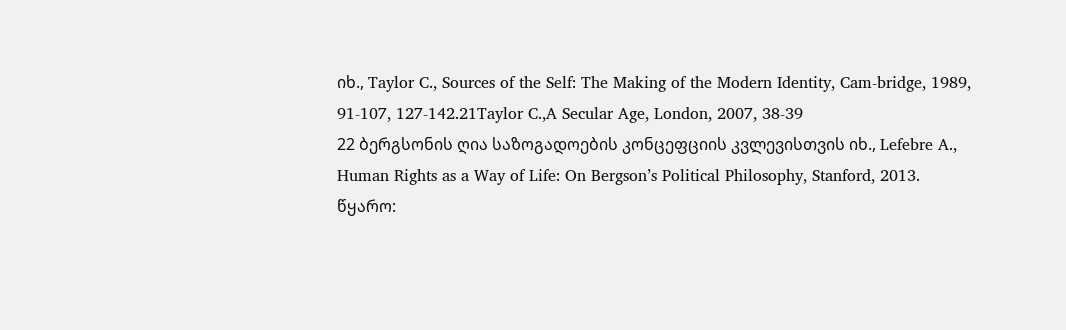იხ., Taylor C., Sources of the Self: The Making of the Modern Identity, Cam-bridge, 1989, 91-107, 127-142.21Taylor C.,A Secular Age, London, 2007, 38-39
22 ბერგსონის ღია საზოგადოების კონცეფციის კვლევისთვის იხ., Lefebre A., Human Rights as a Way of Life: On Bergson’s Political Philosophy, Stanford, 2013.
წყარო: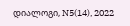დიალოგი, N5(14), 2022